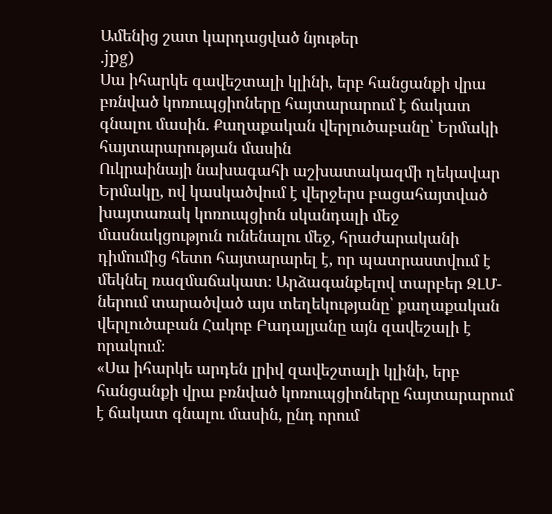Ամենից շատ կարդացված նյութեր
.jpg)
Սա իհարկե զավեշտալի կլինի, երբ հանցանքի վրա բռնված կոռուպցիոները հայտարարում է ճակատ գնալու մասին. Քաղաքական վերլուծաբանը՝ Երմակի հայտարարության մասին
Ուկրաինայի նախագահի աշխատակազմի ղեկավար Երմակը, ով կասկածվում է վերջերս բացահայտված խայտառակ կոռուպցիոն սկանդալի մեջ մասնակցություն ունենալու մեջ, հրաժարականի դիմումից հետո հայտարարել է, որ պատրաստվում է մեկնել ռազմաճակատ։ Արձագանքելով տարբեր ԶԼՄ-ներում տարածված այս տեղեկությանը՝ քաղաքական վերլուծաբան Հակոբ Բադալյանը այն զավեշալի է որակում։
«Սա իհարկե արդեն լրիվ զավեշտալի կլինի, երբ հանցանքի վրա բռնված կոռուպցիոները հայտարարում է ճակատ գնալու մասին, ընդ որում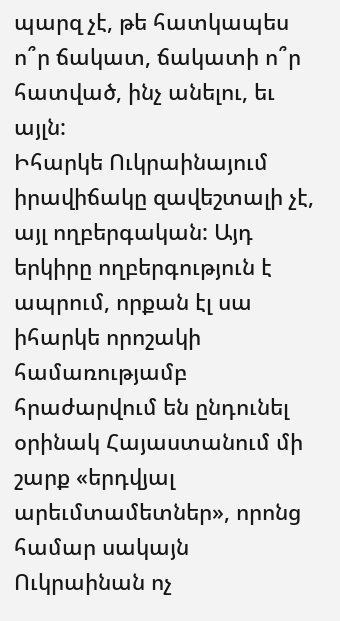պարզ չէ, թե հատկապես ո՞ր ճակատ, ճակատի ո՞ր հատված, ինչ անելու, եւ այլն:
Իհարկե Ուկրաինայում իրավիճակը զավեշտալի չէ, այլ ողբերգական: Այդ երկիրը ողբերգություն է ապրում, որքան էլ սա իհարկե որոշակի համառությամբ հրաժարվում են ընդունել օրինակ Հայաստանում մի շարք «երդվյալ արեւմտամետներ», որոնց համար սակայն Ուկրաինան ոչ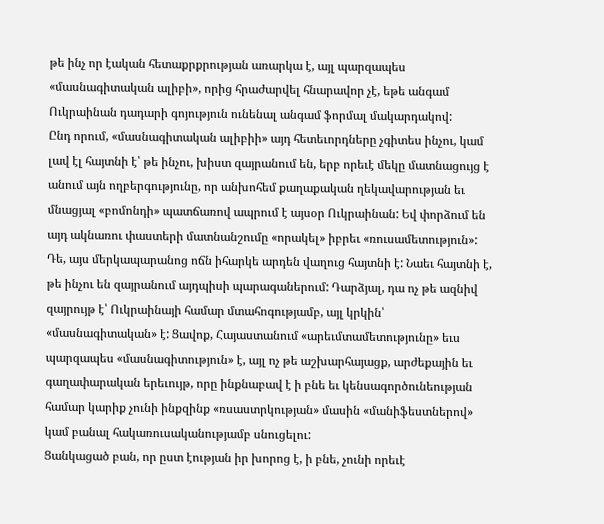թե ինչ որ էական հետաքրքրության առարկա է, այլ պարզապես «մասնագիտական ալիբի», որից հրաժարվել հնարավոր չէ, եթե անգամ Ուկրաինան դադարի գոյություն ունենալ անգամ ֆորմալ մակարդակով:
Ընդ որում, «մասնագիտական ալիբիի» այդ հետեւորդները չգիտես ինչու, կամ լավ էլ հայտնի է՝ թե ինչու, խիստ զայրանում են, երբ որեւէ մեկը մատնացույց է անում այն ողբերգությունը, որ անխոհեմ քաղաքական ղեկավարության եւ մնացյալ «բոմոնդի» պատճառով ապրում է այսօր Ուկրաինան: Եվ փորձում են այդ ակնառու փաստերի մատնանշումը «որակել» իբրեւ «ռուսամետություն»:
Դե, այս մերկապարանոց ոճն իհարկե արդեն վաղուց հայտնի է: Նաեւ հայտնի է, թե ինչու են զայրանում այդպիսի պարագաներում: Դարձյալ, դա ոչ թե ազնիվ զայրույթ է՝ Ուկրաինայի համար մտահոգությամբ, այլ կրկին՝ «մասնագիտական» է: Ցավոք, Հայաստանում «արեւմտամետությունը» եւս պարզապես «մասնագիտություն» է, այլ ոչ թե աշխարհայացք, արժեքային եւ գաղափարական երեւույթ, որը ինքնաբավ է ի բնե եւ կենսագործունեության համար կարիք չունի ինքզինք «ռսաստրկության» մասին «մանիֆեստներով» կամ բանալ հակառուսականությամբ սնուցելու:
Ցանկացած բան, որ ըստ էության իր խորոց է, ի բնե, չունի որեւէ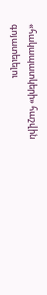«հակապատկերի» հաշվին գոյատեւելու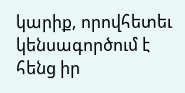կարիք, որովհետեւ կենսագործում է հենց իր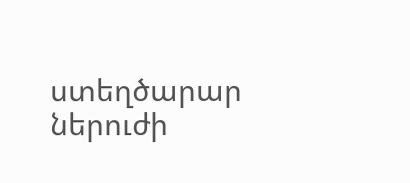ստեղծարար ներուժի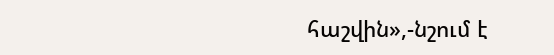հաշվին»,-նշում է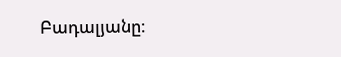Բադալյանը։